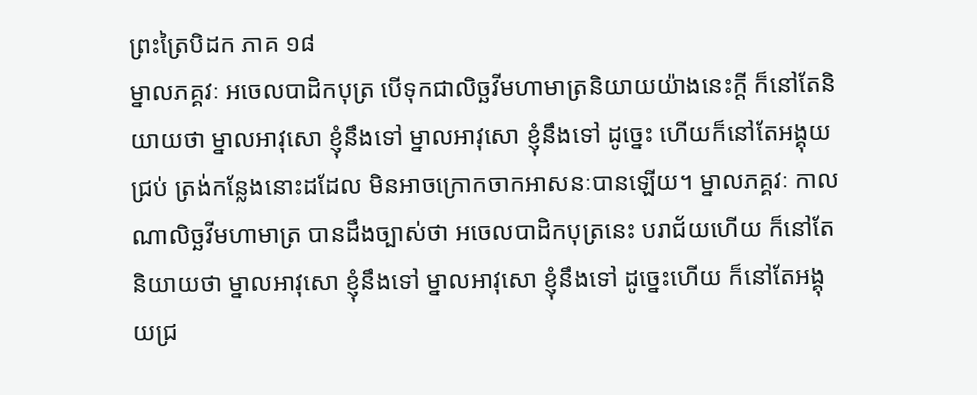ព្រះត្រៃបិដក ភាគ ១៨
ម្នាលភគ្គវៈ អចេលបាដិកបុត្រ បើទុកជាលិច្ឆវីមហាមាត្រនិយាយយ៉ាងនេះក្តី ក៏នៅតែនិយាយថា ម្នាលអាវុសោ ខ្ញុំនឹងទៅ ម្នាលអាវុសោ ខ្ញុំនឹងទៅ ដូច្នេះ ហើយក៏នៅតែអង្គុយជ្រប់ ត្រង់កន្លែងនោះដដែល មិនអាចក្រោកចាកអាសនៈបានឡើយ។ ម្នាលភគ្គវៈ កាលណាលិច្ឆវីមហាមាត្រ បានដឹងច្បាស់ថា អចេលបាដិកបុត្រនេះ បរាជ័យហើយ ក៏នៅតែនិយាយថា ម្នាលអាវុសោ ខ្ញុំនឹងទៅ ម្នាលអាវុសោ ខ្ញុំនឹងទៅ ដូច្នេះហើយ ក៏នៅតែអង្គុយជ្រ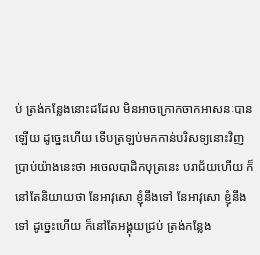ប់ ត្រង់កន្លែងនោះដដែល មិនអាចក្រោកចាកអាសនៈបានឡើយ ដូច្នេះហើយ ទើបត្រឡប់មកកាន់បរិសទ្យនោះវិញ ប្រាប់យ៉ាងនេះថា អចេលបាដិកបុត្រនេះ បរាជ័យហើយ ក៏នៅតែនិយាយថា នែអាវុសោ ខ្ញុំនឹងទៅ នែអាវុសោ ខ្ញុំនឹងទៅ ដូច្នេះហើយ ក៏នៅតែអង្គុយជ្រប់ ត្រង់កន្លែង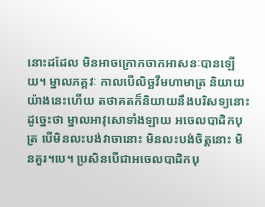នោះដដែល មិនអាចក្រោកចាកអាសនៈបានឡើយ។ ម្នាលភគ្គវៈ កាលបើលិច្ឆវីមហាមាត្រ និយាយយ៉ាងនេះហើយ តថាគតក៏និយាយនឹងបរិសទ្យនោះ ដូច្នេះថា ម្នាលអាវុសោទាំងឡាយ អចេលបាដិកបុត្រ បើមិនលះបង់វាចានោះ មិនលះបង់ចិត្តនោះ មិនគួរ។បេ។ ប្រសិនបើជាអចេលបាដិកបុ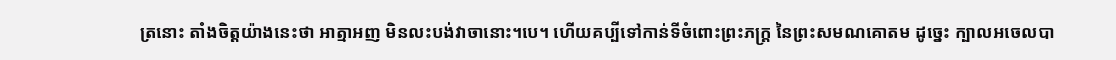ត្រនោះ តាំងចិត្តយ៉ាងនេះថា អាត្មាអញ មិនលះបង់វាចានោះ។បេ។ ហើយគប្បីទៅកាន់ទីចំពោះព្រះភក្ត្រ នៃព្រះសមណគោតម ដូច្នេះ ក្បាលអចេលបា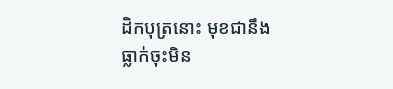ដិកបុត្រនោះ មុខជានឹងធ្លាក់ចុះមិន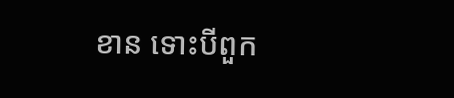ខាន ទោះបីពួក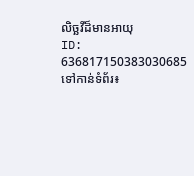លិច្ឆវីដ៏មានអាយុ
ID: 636817150383030685
ទៅកាន់ទំព័រ៖